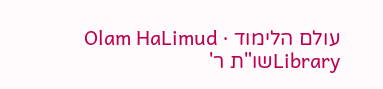עולם הלימוד · Olam HaLimud
Libraryשו"ת ר'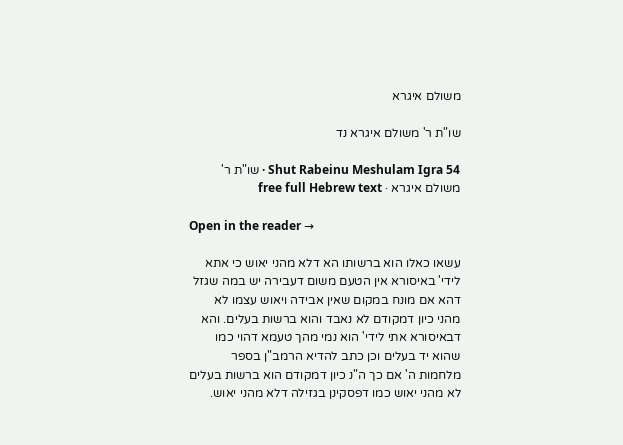משולם איגרא

שו"ת ר' משולם איגרא נד

Shut Rabeinu Meshulam Igra 54 · שו"ת ר' משולם איגרא · free full Hebrew text

Open in the reader →

עשאו כאלו הוא ברשותו הא דלא מהני יאוש כי אתא לידי' באיסורא אין הטעם משום דעבירה יש במה שגזל דהא אם מונח במקום שאין אבידה ויאוש עצמו לא מהני כיון דמקודם לא נאבד והוא ברשות בעלים. והא דבאיסורא אתי לידי' הוא נמי מהך טעמא דהוי כמו שהוא יד בעלים וכן כתב להדיא הרמב"ן בספר מלחמות ה' אם כך ה"נ כיון דמקודם הוא ברשות בעלים לא מהני יאוש כמו דפסקינן בגזילה דלא מהני יאוש.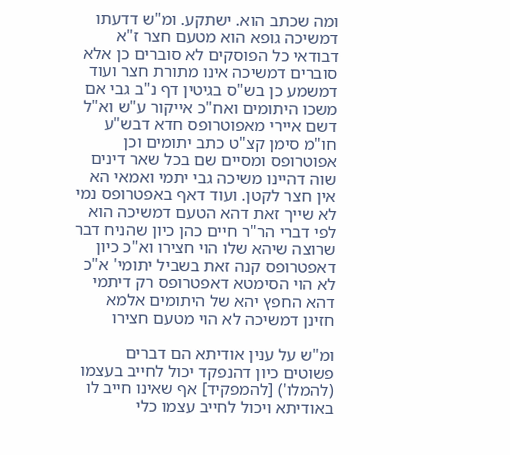ומה שכתב הוא. ישתקע. ומ"ש דדעתו דמשיכה גופא הוא מטעם חצר ז"א דבודאי כל הפוסקים לא סוברים כן אלא סוברים דמשיכה אינו מתורת חצר ועוד דמשמע כן בש"ס בגיטין דף נ"ב גבי אם משכו היתומים ואח"כ אייקור ע"ש וא"ל דשם איירי מאפוטרופס חדא דבש"ע חו"מ סימן קצ"ט כתב יתומים וכן אפוטרופס ומסיים שם בכל שאר דינים שוה דהיינו משיכה גבי יתמי ואמאי הא אין חצר לקטן. ועוד דאף באפטרופס נמי לא שייך זאת דהא הטעם דמשיכה הוא לפי דברי הר"ר חיים כהן כיון שהניח דבר שרוצה שיהא שלו הוי חצירו וא"כ כיון דאפטרופס קנה זאת בשביל יתומי' א"כ לא הוי הסימטא דאפטרופס רק דיתמי דהא החפץ יהא של היתומים אלמא חזינן דמשיכה לא הוי מטעם חצירו

ומ"ש על ענין אודיתא הם דברים פשוטים כיון דהנפקד יכול לחייב בעצמו (להמלו') [להמפקיד] אף שאינו חייב לו באודיתא ויכול לחייב עצמו כלי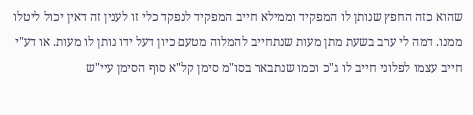שהוא כזה החפץ שנותן לו המפקיד וממילא חייב המפקיד לנפקד כלי זו לענין זה דאין יכול ליטלו ממנו. דמה לי ערב בשעת מתן מעות שנתחייב להמלוה מטעם כיון דעל ידו נותן לו מעות. או דע"י חייב עצמו לפלוני חייב לו ג"כ וכמו שנתבאר בסו"מ סימן קל"א סוף הסימן עיי"ש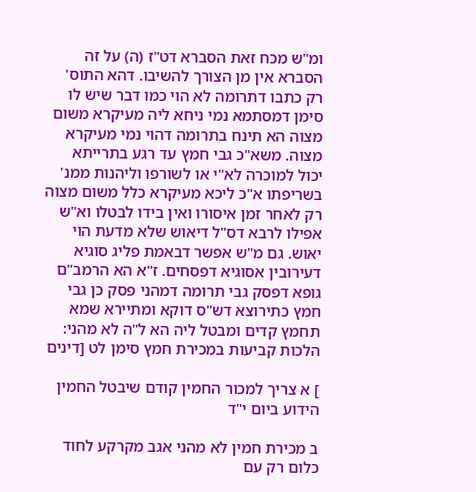ומ"ש מכח זאת הסברא דט"ז (ה) על זה הסברא אין מן הצורך להשיבו. דהא התוס' רק כתבו דתרומה לא הוי כמו דבר שיש לו סימן דמסתמא נמי ניחא ליה מעיקרא משום מצוה הא תינח בתרומה דהוי נמי מעיקרא מצוה. משא"כ גבי חמץ עד רגע בתרייתא יכול למוכרה לא"י או לשורפו וליהנות ממנ' בשריפתו א"כ ליכא מעיקרא כלל משום מצוה רק לאחר זמן איסורו ואין בידו לבטלו וא"ש אפילו לרבא דס"ל דיאוש שלא מדעת הוי יאוש. גם מ"ש אפשר דבאמת פליג סוגיא דעירובין אסוגיא דפסחים. ז"א הא הרמב"ם גופא דפסק גבי תרומה דמהני פסק כן גבי חמץ כתירוצא דש"ס דוקא ומתיירא שמא תחמץ קדים ומבטל ליה הא ל"ה לא מהני: הלכות קביעות במכירת חמץ סימן לט [דינים

] א צריך למכור החמין קודם שיבטל החמין הידוע ביום י"ד

ב מכירת חמין לא מהני אגב מקרקע לחוד כלום רק עם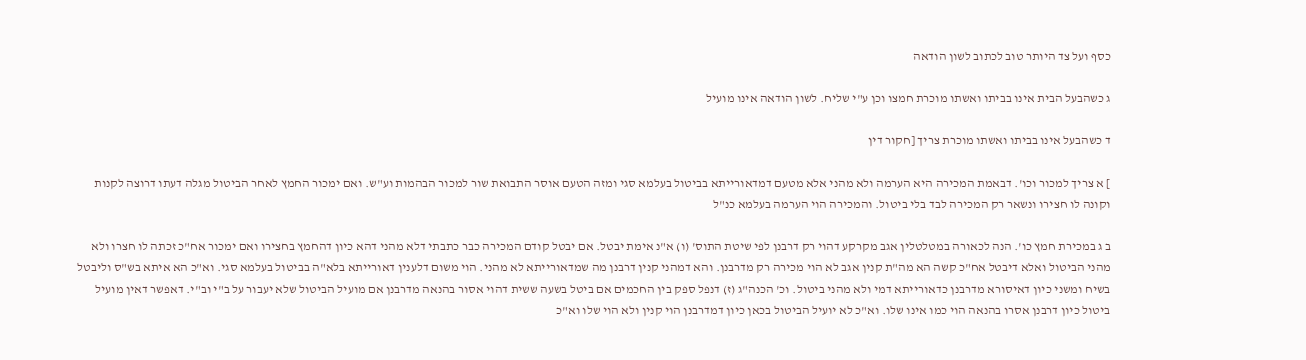כסף ועל צד היותר טוב לכתוב לשון הודאה

ג כשהבעל הבית אינו בביתו ואשתו מוכרת חמצו וכן ע"י שליח. לשון הודאה אינו מועיל

ד כשהבעל אינו בביתו ואשתו מוכרת צריך [חקור דין

] א צריך למכור וכו'. דבאמת המכירה היא הערמה ולא מהני אלא מטעם דמדאורייתא בביטול בעלמא סגי ומזה הטעם אוסר התבואת שור למכור הבהמות וע"ש. ואם ימכור החמץ לאחר הביטול מגלה דעתו דרוצה לקנות וקונה לו חצירו ונשאר רק המכירה לבד בלי ביטול. והמכירה הוי הערמה בעלמא כנ"ל

ב ג במכירת חמץ כו'. הנה לכאורה במטלטלין אגב מקרקע דהוי רק דרבנן לפי שיטת התוס' (ו) א"נ אימת יבטל. אם יבטל קודם המכירה כבר כתבתי דלא מהני דהא כיון דהחמץ בחצירו ואם ימכור אח"כ זכתה לו חצרו ולא מהני הביטול ואלא דיבטל אח"כ קשה הא מה"ת קנין אגב לא הוי מכירה רק מדרבנן. והא דמהני קנין דרבנן מה שמדאורייתא לא מהני. הוי משום דלענין דאורייתא בלא"ה בביטול בעלמא סגי. וא"כ הא איתא בש"ס וליבטל בשיח ומשני כיון דאיסורא מדרבנן כדאורייתא דמי ולא מהני ביטול. וכ' הכנה"ג (ז) דנפל ספק בין החכמים אם ביטל בשעה ששית דהוי אסור בהנאה מדרבנן אם מועיל הביטול שלא יעבור על ב"י וב"י. דאפשר דאין מועיל ביטול כיון דרבנן אסרו בהנאה הוי כמו אינו שלו. וא"כ לא יועיל הביטול בכאן כיון דמדרבנן הוי קנין ולא הוי שלו וא"כ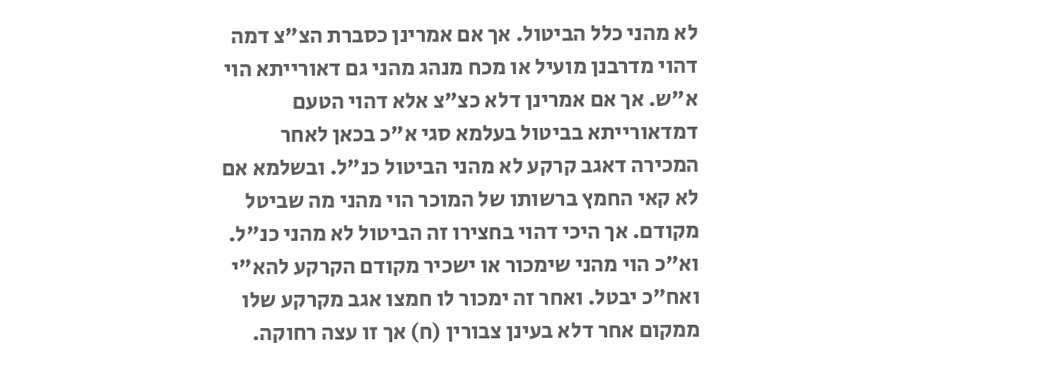לא מהני כלל הביטול. אך אם אמרינן כסברת הצ"צ דמה דהוי מדרבנן מועיל או מכח מנהג מהני גם דאורייתא הוי א"ש. אך אם אמרינן דלא כצ"צ אלא דהוי הטעם דמדאורייתא בביטול בעלמא סגי א"כ בכאן לאחר המכירה דאגב קרקע לא מהני הביטול כנ"ל. ובשלמא אם לא קאי החמץ ברשותו של המוכר הוי מהני מה שביטל מקודם. אך היכי דהוי בחצירו זה הביטול לא מהני כנ"ל. וא"כ הוי מהני שימכור או ישכיר מקודם הקרקע להא"י ואח"כ יבטל. ואחר זה ימכור לו חמצו אגב מקרקע שלו ממקום אחר דלא בעינן צבורין (ח) אך זו עצה רחוקה.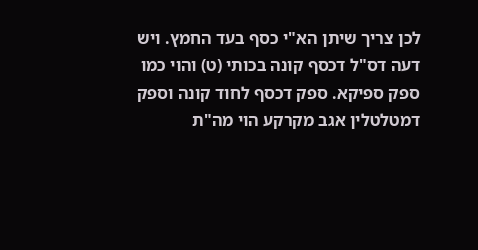לכן צריך שיתן הא"י כסף בעד החמץ. ויש דעה דס"ל דכסף קונה בכותי (ט) והוי כמו ספק ספיקא. ספק דכסף לחוד קונה וספק דמטלטלין אגב מקרקע הוי מה"ת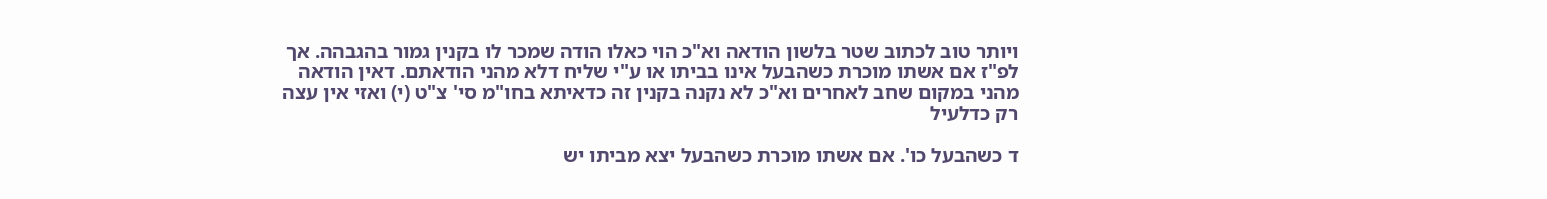ויותר טוב לכתוב שטר בלשון הודאה וא"כ הוי כאלו הודה שמכר לו בקנין גמור בהגבהה. אך לפ"ז אם אשתו מוכרת כשהבעל אינו בביתו או ע"י שליח דלא מהני הודאתם. דאין הודאה מהני במקום שחב לאחרים וא"כ לא נקנה בקנין זה כדאיתא בחו"מ סי' צ"ט (י) ואזי אין עצה רק כדלעיל

ד כשהבעל כו'. אם אשתו מוכרת כשהבעל יצא מביתו יש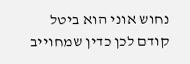נחוש אוני הוא ביטל קודם לכן כדין שמחוייב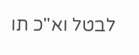לבטל וא"כ תו